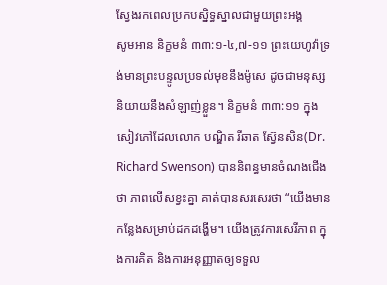ស្វែងរកពេលប្រកបស្និទ្ធស្នាលជាមួយព្រះអង្គ
សូមអាន និក្ខមនំ ៣៣:១-៤,៧-១១ ព្រះយេហូវ៉ាទ្រង់មានព្រះបន្ទូលប្រទល់មុខនឹងម៉ូសេ ដូចជាមនុស្សនិយាយនឹងសំឡាញ់ខ្លួន។ និក្ខមនំ ៣៣:១១ ក្នុងសៀវភៅដែលលោក បណ្ឌិត រីឆាត ស្វ៊ែនសិន(Dr. Richard Swenson) បាននិពន្ធមានចំណងជើងថា ភាពលើសខ្វះគ្នា គាត់បានសរសេរថា “យើងមានកន្លែងសម្រាប់ដកដង្ហើម។ យើងត្រូវការសេរីភាព ក្នុងការគិត និងការអនុញ្ញាតឲ្យទទួល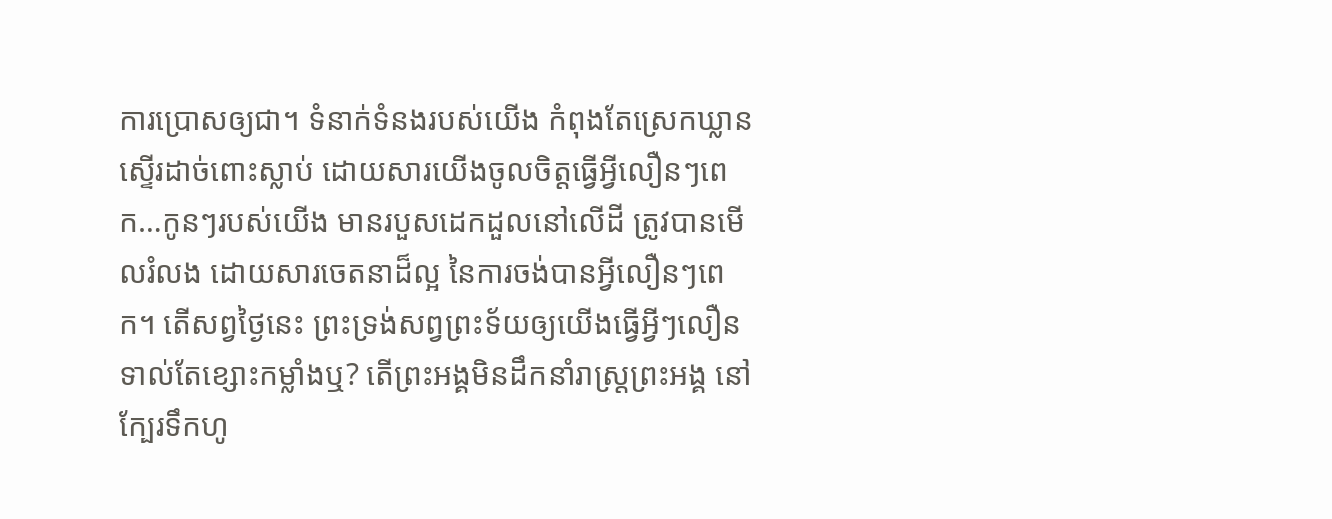ការប្រោសឲ្យជា។ ទំនាក់ទំនងរបស់យើង កំពុងតែស្រេកឃ្លានស្ទើរដាច់ពោះស្លាប់ ដោយសារយើងចូលចិត្តធ្វើអ្វីលឿនៗពេក…កូនៗរបស់យើង មានរបួសដេកដួលនៅលើដី ត្រូវបានមើលរំលង ដោយសារចេតនាដ៏ល្អ នៃការចង់បានអ្វីលឿនៗពេក។ តើសព្វថ្ងៃនេះ ព្រះទ្រង់សព្វព្រះទ័យឲ្យយើងធ្វើអ្វីៗលឿន ទាល់តែខ្សោះកម្លាំងឬ? តើព្រះអង្គមិនដឹកនាំរាស្រ្តព្រះអង្គ នៅក្បែរទឹកហូ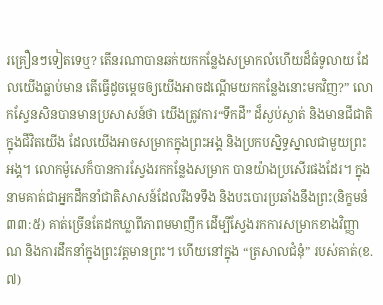រគ្រឿនៗទៀតទេឬ? តើនរណាបានឆក់យកកន្លែងសម្រាកលំហើយដ៏ធំទូលាយ ដែលយើងធ្លាប់មាន តើធ្វើដូចម្តេចឲ្យយើងអាចដណ្តើមយកកន្លែងនោះមកវិញ?” លោកស្វែនសិនបានមានប្រសាសន៍ថា យើងត្រូវការ“ទឹកដី” ដ៏ស្ងប់ស្ងាត់ និងមានជីជាតិក្នុងជីវិតយើង ដែលយើងអាចសម្រាកក្នុងព្រះអង្គ និងប្រកបស្និទ្ធស្នាលជាមួយព្រះអង្គ។ លោកម៉ូសេក៏បានការស្វែងរកកន្លែងសម្រាក បានយ៉ាងប្រសើរផងដែរ។ ក្នុងនាមគាត់ជាអ្នកដឹកនាំជាតិសាសន៍ដែលរឹងទទឹង និងបះបោរប្រឆាំងនឹងព្រះ(និក្ខមនំ ៣៣:៥) គាត់ច្រើនតែដកឃ្លាពីភាពមមាញឹក ដើម្បីស្វែងរកការសម្រាកខាងវិញ្ញាណ និងការដឹកនាំក្នុងព្រះវត្តមានព្រះ។ ហើយនៅក្នុង “ត្រសាលជំនុំ” របស់គាត់(ខ.៧)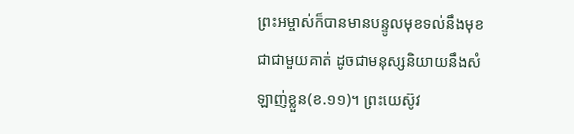ព្រះអម្ចាស់ក៏បានមានបន្ទូលមុខទល់នឹងមុខជាជាមួយគាត់ ដូចជាមនុស្សនិយាយនឹងសំឡាញ់ខ្លួន(ខ.១១)។ ព្រះយេស៊ូវ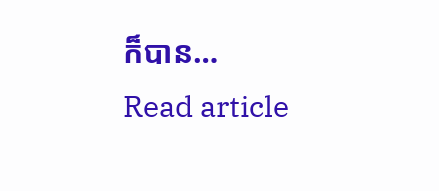ក៏បាន…
Read article